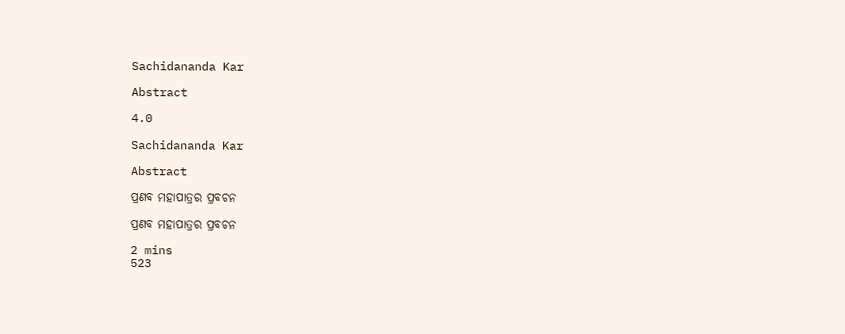Sachidananda Kar

Abstract

4.0

Sachidananda Kar

Abstract

ପ୍ରଣବ ମହାପାତ୍ରର ପ୍ରବଚନ

ପ୍ରଣବ ମହାପାତ୍ରର ପ୍ରବଚନ

2 mins
523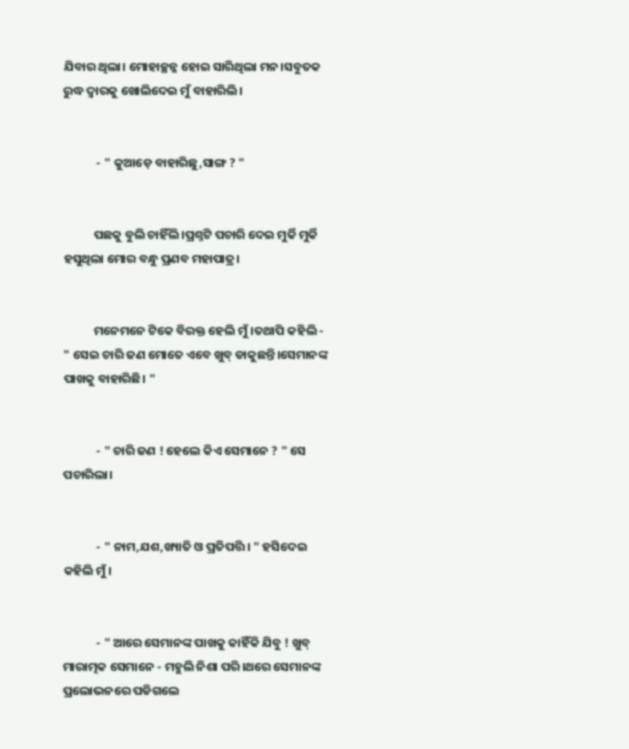ଯିବାର ଥିଲା। ମୋହାଚ୍ଛନ୍ନ ହୋଇ ସାରିଥିଲା ମନ।ସବୁତକ ରୁଦ୍ଧ ଦ୍ବାରକୁ ଖୋଲିଦେଇ ମୁଁ ବାହାରିଲି।


            - " କୁଆଡ଼େ ବାହାରିଛୁ,ସାଙ୍ଗ ? "


           ପଛକୁ ବୁଲି ଚାହିଁଲି।ପ୍ରଶ୍ନଟି ପଚାରି ଦେଇ ମୁର୍କି ମୁର୍କି ହସୁଥିଲା ମୋର ବନ୍ଧୁ ପ୍ରଣବ ମହାପାତ୍ର।


           ମନେମନେ ଟିକେ ବିରକ୍ତ ହେଲି ମୁଁ।ତଥାପି କହିଲି - " ସେଇ ଚାରି ଜଣ ମୋତେ ଏବେ ଖୁବ୍ ଡାକୁଛନ୍ତି।ସେମାନଙ୍କ ପାଖକୁ ବାହାରିଛି। "


            - " ଚାରି ଜଣ ! ହେଲେ କିଏ ସେମାନେ ? " ସେ ପଚାରିଲା।


            - " ନାମ,ଯଶ,ଖ୍ୟାତି ଓ ପ୍ରତିପତ୍ତି। " ହସିଦେଇ କହିଲି ମୁଁ।


            - " ଆରେ ସେମାନଙ୍କ ପାଖକୁ କାହିଁକି ଯିବୁ ! ଖୁବ୍ ମାରାତ୍ମକ ସେମାନେ - ମହୁଲି ନିଶା ପରି।ଥରେ ସେମାନଙ୍କ ପ୍ରଲୋଭନରେ ପଡିଗଲେ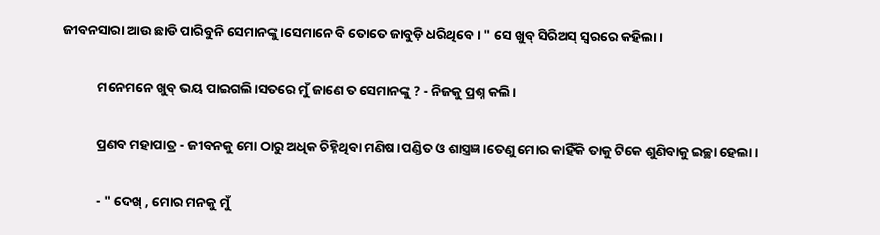ଜୀବନସାରା ଆଉ ଛାଡି ପାରିବୁନି ସେମାନଙ୍କୁ।ସେମାନେ ବି ତୋତେ ଜାବୁଡ଼ି ଧରିଥିବେ। " ସେ ଖୁବ୍ ସିରିଅସ୍ ସ୍ବରରେ କହିଲା।


            ମନେମନେ ଖୁବ୍ ଭୟ ପାଇଗଲି।ସତରେ ମୁଁ ଜାଣେ ତ ସେମାନଙ୍କୁ ? - ନିଜକୁ ପ୍ରଶ୍ନ କଲି।


            ପ୍ରଣବ ମହାପାତ୍ର - ଜୀବନକୁ ମୋ ଠାରୁ ଅଧିକ ଚିହ୍ନିଥିବା ମଣିଷ।ପଣ୍ଡିତ ଓ ଶାସ୍ତ୍ରଜ୍ଞ।ତେଣୁ ମୋର କାହିଁକି ତାକୁ ଟିକେ ଶୁଣିବାକୁ ଇଚ୍ଛା ହେଲା।


            - " ଦେଖ୍ , ମୋର ମନକୁ ମୁଁ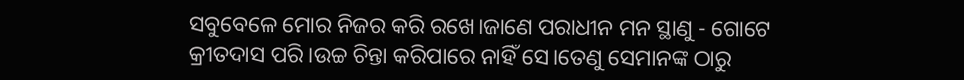ସବୁବେଳେ ମୋର ନିଜର କରି ରଖେ।ଜାଣେ ପରାଧୀନ ମନ ସ୍ଥାଣୁ - ଗୋଟେ କ୍ରୀତଦାସ ପରି।ଉଚ୍ଚ ଚିନ୍ତା କରିପାରେ ନାହିଁ ସେ।ତେଣୁ ସେମାନଙ୍କ ଠାରୁ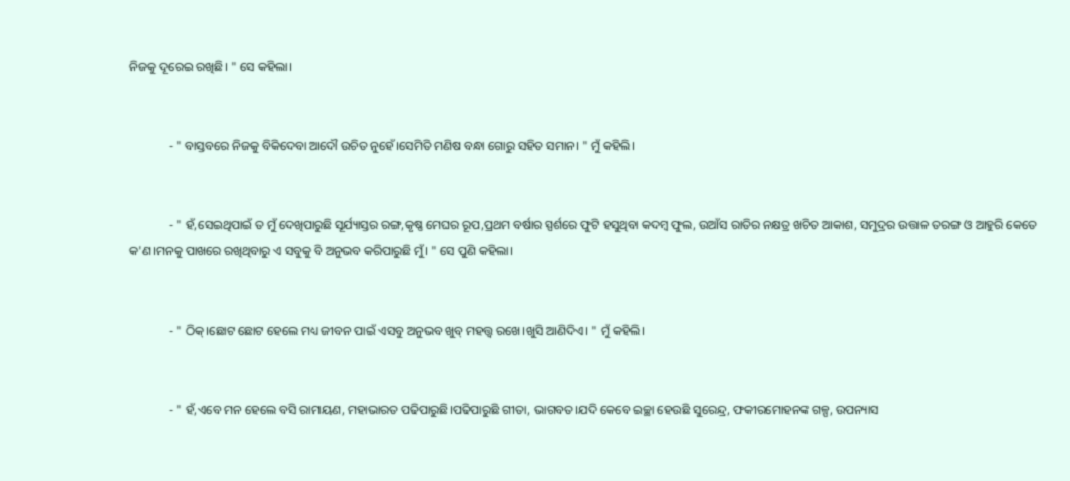ନିଜକୁ ଦୂରେଇ ରଖିଛି। " ସେ କହିଲା।


             - " ବାସ୍ତବରେ ନିଜକୁ ବିକିଦେବା ଆଦୌ ଉଚିତ ନୁହେଁ।ସେମିତି ମଣିଷ ବନ୍ଧା ଗୋରୁ ସହିତ ସମାନ। " ମୁଁ କହିଲି।


             - " ହଁ,ସେଇଥିପାଇଁ ତ ମୁଁ ଦେଖିପାରୁଛି ସୂର୍ଯ୍ୟାସ୍ତର ରଙ୍ଗ,କୃଷ୍ଣ ମେଘର ରୂପ,ପ୍ରଥମ ବର୍ଷାର ସ୍ପର୍ଶରେ ଫୁଟି ହସୁଥିବା କଦମ୍ବ ଫୁଲ, ଉଆଁସ ରାତିର ନକ୍ଷତ୍ର ଖଚିତ ଆକାଶ, ସମୁଦ୍ରର ଉତ୍ତାଳ ତରଙ୍ଗ ଓ ଆହୁରି କେତେ କ'ଣ।ମନକୁ ପାଖରେ ରଖିଥିବାରୁ ଏ ସବୁକୁ ବି ଅନୁଭବ କରିପାରୁଛି ମୁଁ। " ସେ ପୁଣି କହିଲା।


             - " ଠିକ୍।ଛୋଟ ଛୋଟ ହେଲେ ମଧ୍ୟ ଜୀବନ ପାଇଁ ଏସବୁ ଅନୁଭବ ଖୁବ୍ ମହତ୍ତ୍ଵ ରଖେ।ଖୁସି ଆଣିଦିଏ। " ମୁଁ କହିଲି।


             - " ହଁ,ଏବେ ମନ ହେଲେ ବସି ରାମାୟଣ, ମହାଭାରତ ପଢିପାରୁଛି।ପଢିପାରୁଛି ଗୀତା, ଭାଗବତ।ଯଦି କେବେ ଇଚ୍ଛା ହେଉଛି ସୁରେନ୍ଦ୍ର, ଫକୀରମୋହନଙ୍କ ଗଳ୍ପ, ଉପନ୍ୟାସ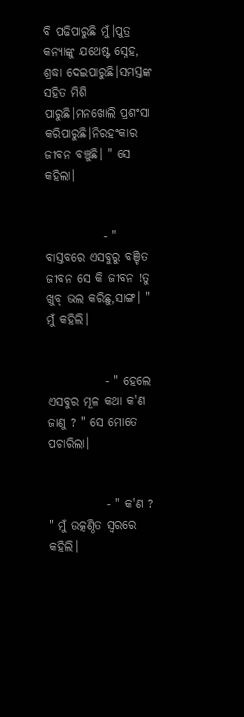ବି ପଢିପାରୁଛି ମୁଁ।ପୁତ୍ର କନ୍ୟାଙ୍କୁ ଯଥେଷ୍ଟ ସ୍ନେହ, ଶ୍ରଦ୍ଧା ଦେଇପାରୁଛି।ସମସ୍ତଙ୍କ ସହିତ ମିଶି ପାରୁଛି।ମନଖୋଲି ପ୍ରଶଂସା କରିପାରୁଛି।ନିରହଂକାର ଜୀବନ ବଞ୍ଚୁଛି। " ସେ କହିଲା।


            - " ବାସ୍ତବରେ ଏସବୁରୁ ବଞ୍ଚିତ ଜୀବନ ସେ କି ଜୀବନ !ତୁ ଖୁବ୍ ଭଲ କରିଛୁ,ସାଙ୍ଗ। " ମୁଁ କହିଲି।


            - " ହେଲେ ଏସବୁର ମୂଳ କଥା କ'ଣ ଜାଣୁ ? " ସେ ମୋତେ ପଚାରିଲା।


            - " କ'ଣ ? " ମୁଁ ଉତ୍କଣ୍ଠିତ ସ୍ବରରେ କହିଲି।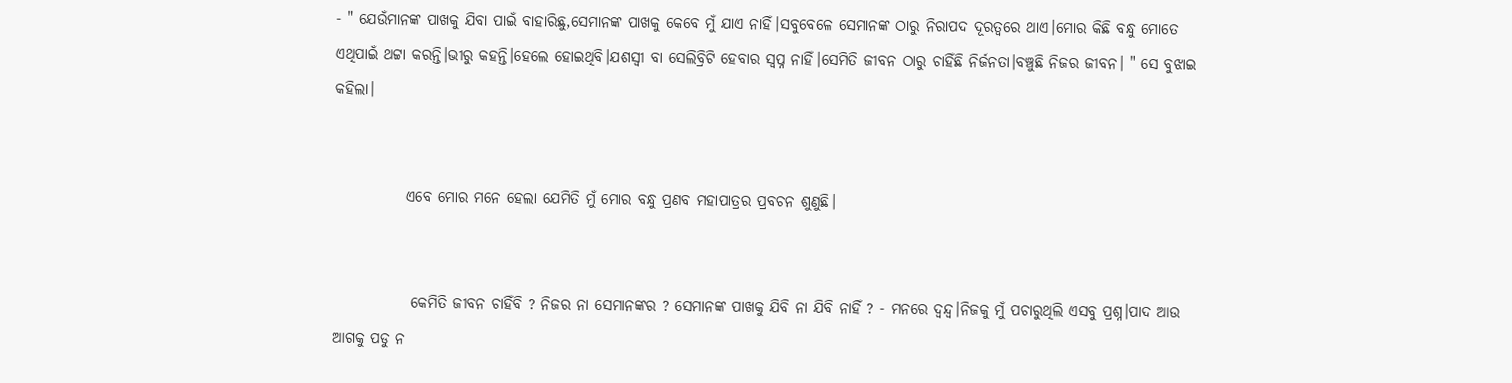- " ଯେଉଁମାନଙ୍କ ପାଖକୁ ଯିବା ପାଇଁ ବାହାରିଛୁ,ସେମାନଙ୍କ ପାଖକୁ କେବେ ମୁଁ ଯାଏ ନାହିଁ।ସବୁବେଳେ ସେମାନଙ୍କ ଠାରୁ ନିରାପଦ ଦୂରତ୍ବରେ ଥାଏ।ମୋର କିଛି ବନ୍ଧୁ ମୋତେ ଏଥିପାଇଁ ଥଟ୍ଟା କରନ୍ତି।ଭୀରୁ କହନ୍ତି।ହେଲେ ହୋଇଥିବି।ଯଶସ୍ବୀ ବା ସେଲିବ୍ରିଟି ହେବାର ସ୍ବପ୍ନ ନାହିଁ।ସେମିତି ଜୀବନ ଠାରୁ ଚାହିଁଛି ନିର୍ଜନତା।ବଞ୍ଚୁଛି ନିଜର ଜୀବନ। " ସେ ବୁଝାଇ କହିଲା।


            ଏବେ ମୋର ମନେ ହେଲା ଯେମିତି ମୁଁ ମୋର ବନ୍ଧୁ ପ୍ରଣବ ମହାପାତ୍ରର ପ୍ରବଚନ ଶୁଣୁଛି।


             କେମିତି ଜୀବନ ଚାହିଁବି ? ନିଜର ନା ସେମାନଙ୍କର ? ସେମାନଙ୍କ ପାଖକୁ ଯିବି ନା ଯିବି ନାହିଁ ? - ମନରେ ଦ୍ବନ୍ଦ୍ବ।ନିଜକୁ ମୁଁ ପଚାରୁଥିଲି ଏସବୁ ପ୍ରଶ୍ନ।ପାଦ ଆଉ ଆଗକୁ ପଡୁ ନ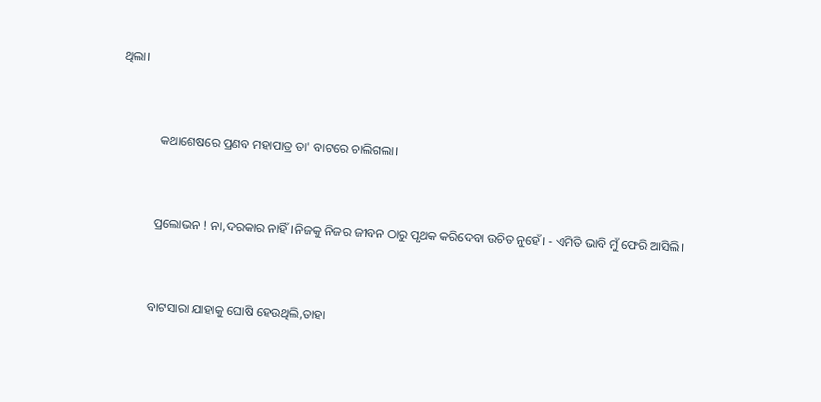ଥିଲା।


             କଥାଶେଷରେ ପ୍ରଣବ ମହାପାତ୍ର ତା' ବାଟରେ ଚାଲିଗଲା।


            ପ୍ରଲୋଭନ ! ନା,ଦରକାର ନାହିଁ।ନିଜକୁ ନିଜର ଜୀବନ ଠାରୁ ପୃଥକ କରିଦେବା ଉଚିତ ନୁହେଁ। - ଏମିତି ଭାବି ମୁଁ ଫେରି ଆସିଲି।


           ବାଟସାରା ଯାହାକୁ ଘୋଷି ହେଉଥିଲି,ତାହା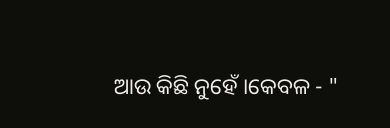ଆଉ କିଛି ନୁହେଁ ।କେବଳ - "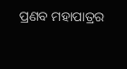ପ୍ରଣବ ମହାପାତ୍ରର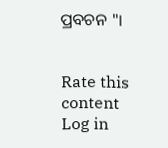ପ୍ରବଚନ "।


Rate this content
Log in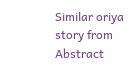Similar oriya story from Abstract